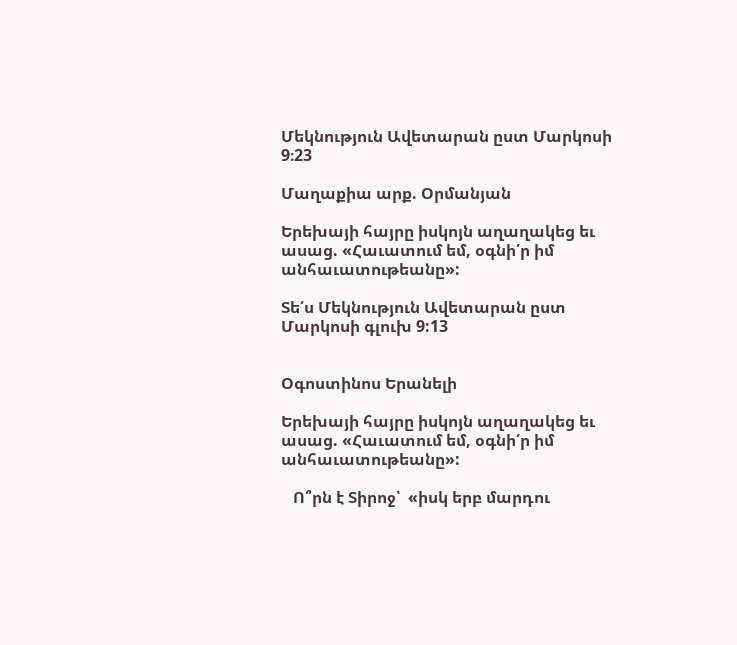Մեկնություն Ավետարան ըստ Մարկոսի 9։23

Մաղաքիա արք. Օրմանյան

Երեխայի հայրը իսկոյն աղաղակեց եւ ասաց. «Հաւատում եմ, օգնի՛ր իմ անհաւատութեանը»:

Տե՛ս Մեկնություն Ավետարան ըստ Մարկոսի գլուխ 9:13


Օգոստինոս Երանելի

Երեխայի հայրը իսկոյն աղաղակեց եւ ասաց. «Հաւատում եմ, օգնի՛ր իմ անհաւատութեանը»:

   Ո՞րն է Տիրոջ՝  «իսկ երբ մարդու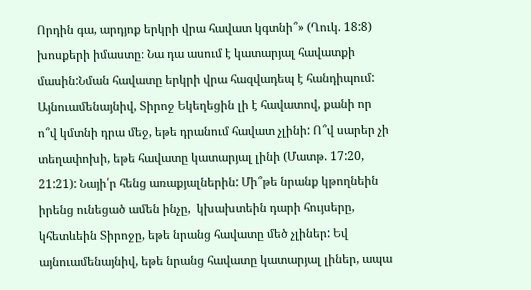Որդին գա, արդյոք երկրի վրա հավատ կգտնի՞» (Ղուկ. 18:8) խոսքերի իմաստը։ Նա դա ասում է կատարյալ հավատքի մասին:Նման հավատը երկրի վրա հազվադեպ է հանդիպում: Այնուամենայնիվ, Տիրոջ Եկեղեցին լի է հավատով, քանի որ ո՞վ կմտնի դրա մեջ, եթե դրանում հավատ չլինի: Ո՞վ սարեր չի տեղափոխի, եթե հավատը կատարյալ լինի (Մատթ. 17:20, 21:21): Նայի՛ր հենց առաքյալներին: Մի՞թե նրանք կթողնեին իրենց ունեցած ամեն ինչը,  կխախտեին դարի հույսերը, կհետևեին Տիրոջը, եթե նրանց հավատը մեծ չլիներ: Եվ այնուամենայնիվ, եթե նրանց հավատը կատարյալ լիներ, ապա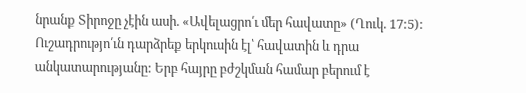նրանք Տիրոջը չէին ասի. «Ավելացրո՛ւ մեր հավատը» (Ղուկ. 17:5): Ուշադրությո՛ւն դարձրեք երկուսին էլ՝ հավատին և դրա անկատարությանը: Երբ հայրը բժշկման համար բերում է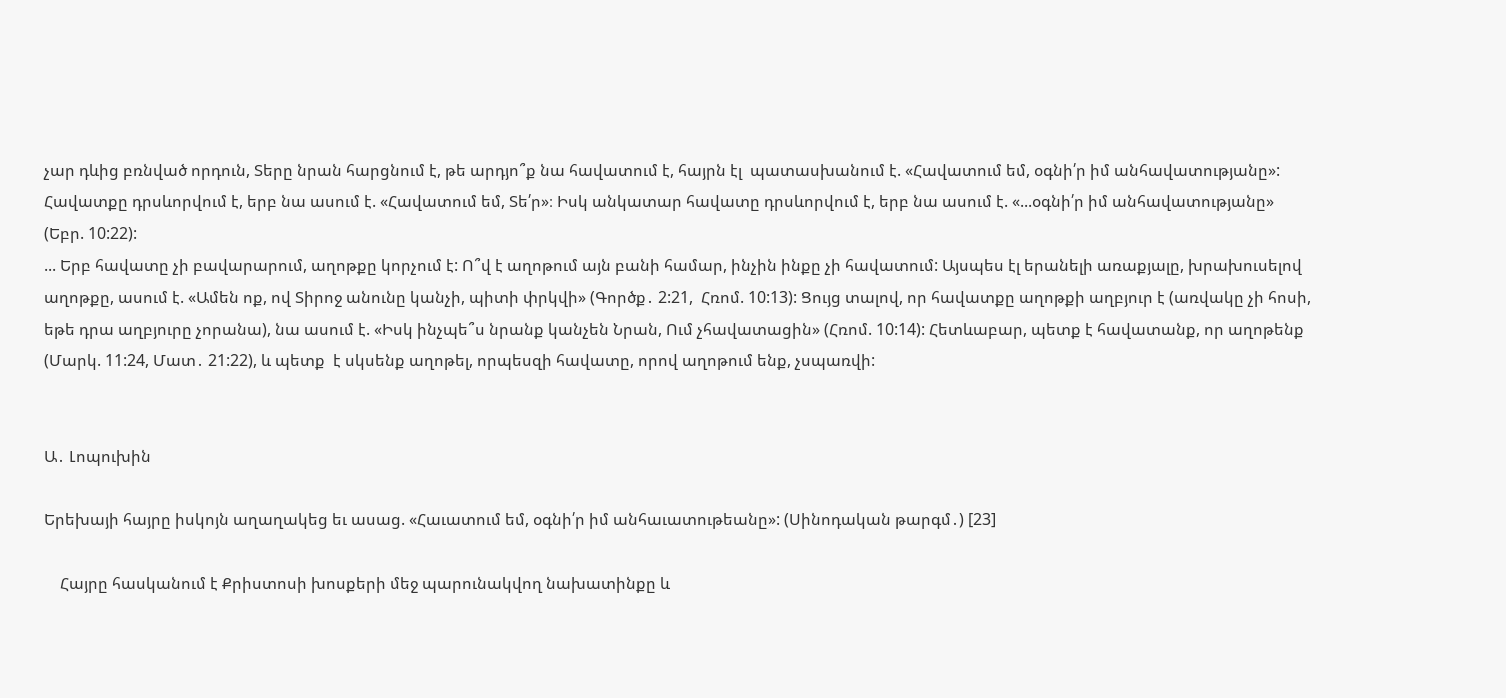չար դևից բռնված որդուն, Տերը նրան հարցնում է, թե արդյո՞ք նա հավատում է, հայրն էլ  պատասխանում է. «Հավատում եմ, օգնի՛ր իմ անհավատությանը»: Հավատքը դրսևորվում է, երբ նա ասում է. «Հավատում եմ, Տե՛ր»։ Իսկ անկատար հավատը դրսևորվում է, երբ նա ասում է. «...օգնի՛ր իմ անհավատությանը» (Եբր. 10:22):
... Երբ հավատը չի բավարարում, աղոթքը կորչում է: Ո՞վ է աղոթում այն բանի համար, ինչին ինքը չի հավատում: Այսպես էլ երանելի առաքյալը, խրախուսելով աղոթքը, ասում է. «Ամեն ոք, ով Տիրոջ անունը կանչի, պիտի փրկվի» (Գործք․ 2:21,  Հռոմ. 10:13): Ցույց տալով, որ հավատքը աղոթքի աղբյուր է (առվակը չի հոսի, եթե դրա աղբյուրը չորանա), նա ասում է. «Իսկ ինչպե՞ս նրանք կանչեն Նրան, Ում չհավատացին» (Հռոմ. 10:14): Հետևաբար, պետք է հավատանք, որ աղոթենք (Մարկ. 11:24, Մատ․ 21:22), և պետք  է սկսենք աղոթել, որպեսզի հավատը, որով աղոթում ենք, չսպառվի:


Ա․ Լոպուխին

Երեխայի հայրը իսկոյն աղաղակեց եւ ասաց. «Հաւատում եմ, օգնի՛ր իմ անհաւատութեանը»: (Սինոդական թարգմ․) [23]

    Հայրը հասկանում է Քրիստոսի խոսքերի մեջ պարունակվող նախատինքը և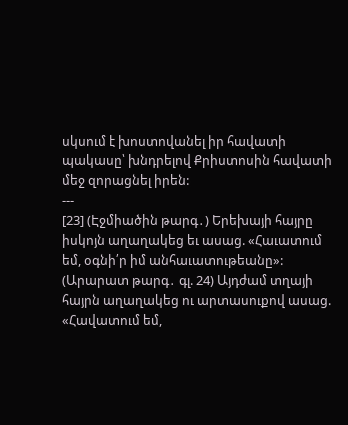սկսում է խոստովանել իր հավատի պակասը՝ խնդրելով Քրիստոսին հավատի մեջ զորացնել իրեն:
---
[23] (Էջմիածին թարգ․) Երեխայի հայրը իսկոյն աղաղակեց եւ ասաց. «Հաւատում եմ, օգնի՛ր իմ անհաւատութեանը»:
(Արարատ թարգ․ գլ. 24) Այդժամ տղայի հայրն աղաղակեց ու արտասուքով ասաց. «Հավատում եմ,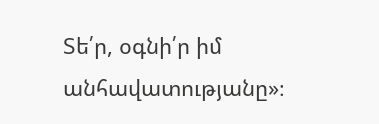Տե՛ր, օգնի՛ր իմ անհավատությանը»։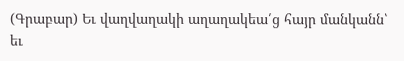(Գրաբար) Եւ վաղվաղակի աղաղակեա՛ց հայր մանկանն՝ եւ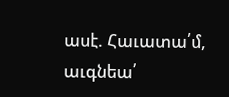ասէ. Հաւատա՛մ, աւգնեա՛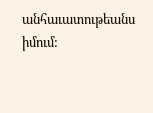անհաւատութեանս իմում: